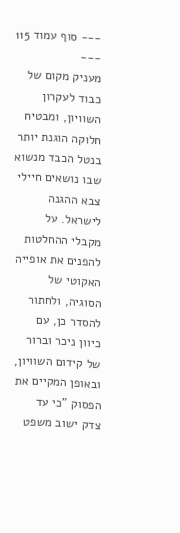--- סוף עמוד 115 ---
מעניק מקום של כבוד לעקרון השוויון, ומבטיח חלוקה הוגנת יותר בנטל הכבד מנשוא שבו נושאים חיילי צבא ההגנה לישראל. על מקבלי ההחלטות להפנים את אופייה האקוטי של הסוגיה, ולחתור להסדר כן, עם כיוון ניכר וברור של קידום השוויון, ובאופן המקיים את הפסוק "כי עד צדק ישוב משפט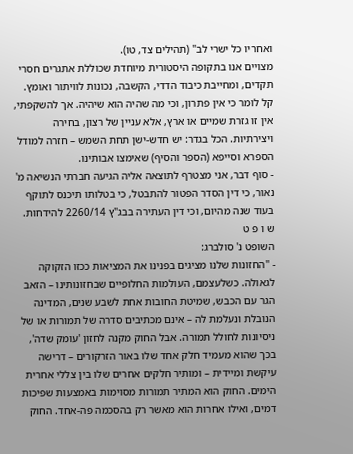ואחריו כל ישרי לב" (תהילים צד, טו).
מצויים אנו בתקופה היסטורית מיוחדת שכוללת אתגרים חסרי תקדים, ומחייבת כיבוד הדדי, הקשבה, נכונות לוויתור ואומץ. קל לומר כי אין פתרון, וכי מה שהיה הוא שיהיה. אך להשקפתי, אין זו גזרת שמיים או ארץ, אלא עניין של רצון, בחירה ויצירתיות. הכל בגדר: יש חדש-ישן תחת השמש – חזרה למודל הספרא וסייפא (הספר והסיף) שאימצו אבותינו.
- סוף דבר, אני מצטרף לתוצאה אליה הגיעה חברתי הנשיאה מ' נאור, כי דין הסדר הפטור להתבטל, כי בטלותו תיכנס לתוקף בעוד שנה מהיום, וכי דין העתירה בבג"ץ 2260/14 להידחות.
ש ו פ ט
השופט נ' סולברג:
- "החזונות שלנו מציגים בפנינו את המציאות ככזו הזקוקה לגאולה. כשלעצמם, העולמות החלופיים שבחזונותינו – הזאב הגר עם הכבש, שמיטת החובות אחת לשבע שנים, המדינה הנובלת ונעלמת לה – אינם מכתיבים סדרה של תמורות או של ניסיונות לחולל תמורה. אבל החוק מקנה לחזון 'עומק שדה', בכך שהוא מעמיד חלק אחד שלו באור הזרקורים – דרישה עיקשת ומיידית – ומותיר חלקים אחרים שלו בין צללי אחרית הימים. החוק הוא המתיר תמורות מסוימות באמצעות שפיכות דמים, ואילו אחרות הוא מאשר רק בהסכמה פה-אחד. החוק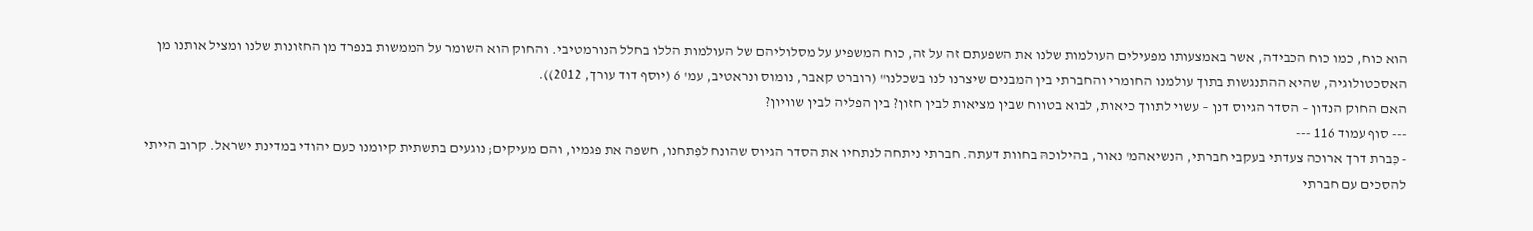הוא כוח, כמו כוח הכבידה, אשר באמצעותו מפעילים העולמות שלנו את השפעתם זה על זה, כוח המשפיע על מסלוליהם של העולמות הללו בחלל הנורמטיבי. והחוק הוא השומר על הממשות בנפרד מן החזונות שלנו ומציל אותנו מן האסכטולוגיה, שהיא ההתנגשות בתוך עולמנו החומרי והחברתי בין המבנים שיצרנו לנו בשכלנו" (רוברט קאבר, נומוס ונראטיב, עמ' 6 (יוסף דוד עורך, 2012)).
האם החוק הנדון – הסדר הגיוס דנן – עשוי לתווך כיאות, לבוא בטווח שבין מציאות לבין חזון? בין הפליה לבין שוויון?
--- סוף עמוד 116 ---
- כִּברת דרך ארוכה צעדתי בעקבי חברתי, הנשיאהמ' נאור, בהילוכהּ בחוות דעתה. חברתי ניתחה לנתחיו את הסדר הגיוס שהונח לפִתחנו, חשפה את פגמיו, והם מעיקים; נוגעים בתשתית קיומנו כעם יהודי במדינת ישראל. קרוב הייתי להסכים עם חברתי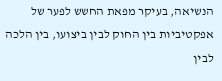הנשיאה, בעיקר מפאת החשש לפער של אפקטיביות בין החוק לבין ביצועו, בין הלכה לבין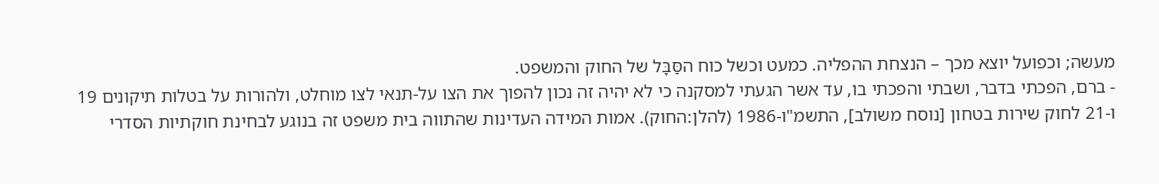מעשה; וכפועל יוצא מכך – הנצחת ההפליה. כמעט וכשל כוח הסַּבָּל של החוק והמשפט.
- ברם, הפכתי בדבר, ושבתי והפכתי בו, עד אשר הגעתי למסקנה כי לא יהיה זה נכון להפוך את הצו על-תנאי לצו מוחלט, ולהורות על בטלות תיקונים 19 ו-21 לחוק שירות בטחון [נוסח משולב], התשמ"ו-1986 (להלן:החוק). אמות המידה העדינות שהתווה בית משפט זה בנוגע לבחינת חוקתיות הסדרי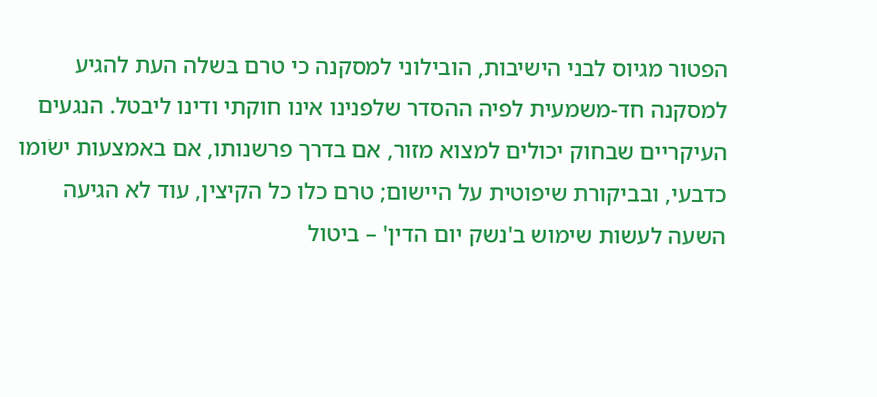הפטור מגיוס לבני הישיבות, הובילוני למסקנה כי טרם בּשלה העת להגיע למסקנה חד-משמעית לפיה ההסדר שלפנינו אינו חוקתי ודינו ליבטל. הנגעים העיקריים שבחוק יכולים למצוא מזור, אם בדרך פרשנותו, אם באמצעות ישׂומו כדבעי, ובביקורת שיפוטית על היישום; טרם כלו כל הקיצין, עוד לא הגיעה השעה לעשות שימוש ב'נשק יום הדין' – ביטול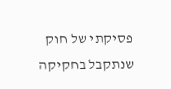פסיקתי של חוק שנתקבל בחקיקה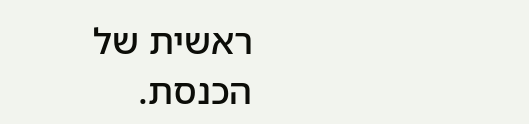ראשית של הכנסת.